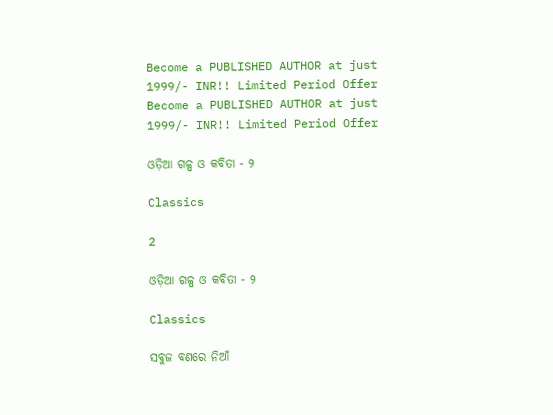Become a PUBLISHED AUTHOR at just 1999/- INR!! Limited Period Offer
Become a PUBLISHED AUTHOR at just 1999/- INR!! Limited Period Offer

ଓଡ଼ିଆ ଗଳ୍ପ ଓ କବିତା - ୨

Classics

2

ଓଡ଼ିଆ ଗଳ୍ପ ଓ କବିତା - ୨

Classics

ସବୁଜ ବଣରେ ନିଆଁ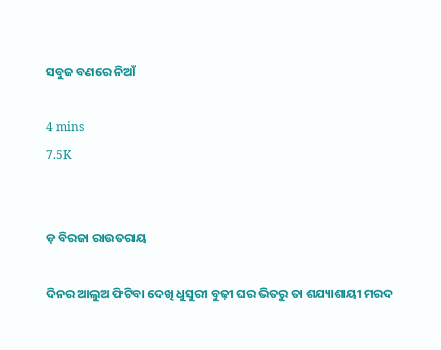ସବୁଜ ବଣରେ ନିଆଁ

4 mins
7.5K


ଡ଼ ବିରଜା ରାଉତରାୟ

ଦିନର ଆଲୁଅ ଫିଟିବା ଦେଖି ଧୁସୁରୀ ବୁଢ଼ୀ ଘର ଭିତରୁ ତା ଶଯ୍ୟାଶାୟୀ ମରଦ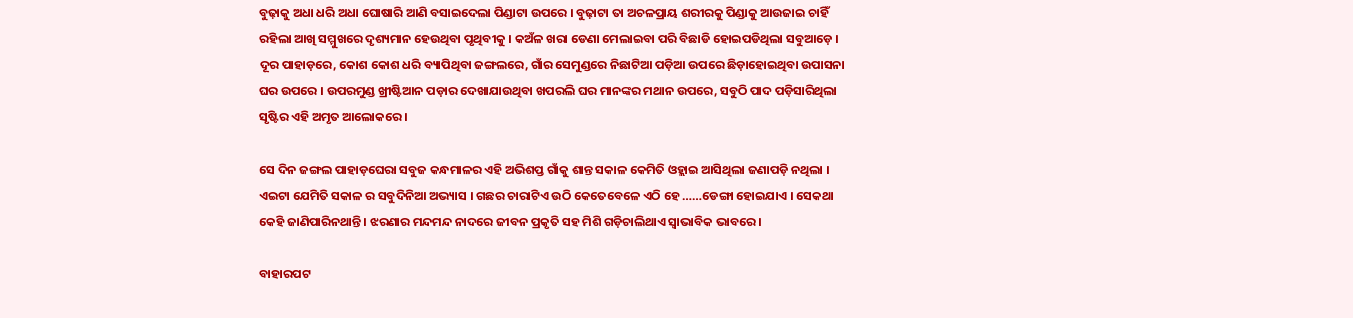ବୁଢ଼ାକୁ ଅଧା ଧରି ଅଧା ଘୋଷାରି ଆଣି ବସାଇଦେଲା ପିଣ୍ଡାଟା ଉପରେ । ବୁଢ଼ାଟା ତା ଅଚଳପ୍ରାୟ ଶରୀରକୁ ପିଣ୍ଡାକୁ ଆଉଜାଇ ଚାହିଁ ରହିଲା ଆଖି ସମ୍ମୁଖରେ ଦୃଶ୍ୟମାନ ହେଉଥିବା ପୃଥିବୀକୁ । କଅଁଳ ଖରା ଡେଣା ମେଲାଇବା ପରି ବିଛାଡି ହୋଇପଡିଥିଲା ସବୁଆଡ଼େ । ଦୂର ପାହାଡ଼ରେ, କୋଶ କୋଶ ଧରି ବ୍ୟାପିଥିବା ଜଙ୍ଗଲରେ, ଗାଁର ସେମୁଣ୍ଡରେ ନିଛାଟିଆ ପଡ଼ିଆ ଉପରେ ଛିଡ଼ାହୋଇଥିବା ଉପାସନା ଘର ଉପରେ । ଉପରମୁଣ୍ଡ ଖ୍ରୀଷ୍ଟିଆନ ପଡ଼ାର ଦେଖାଯାଉଥିବା ଖପରଲି ଘର ମାନଙ୍କର ମଥାନ ଉପରେ, ସବୁଠି ପାଦ ପଡ଼ିସାରିଥିଲା ସୃଷ୍ଟିର ଏହି ଅମୃତ ଆଲୋକରେ ।

ସେ ଦିନ ଜଙ୍ଗଲ ପାହାଡ଼ଘେରା ସବୁଜ କନ୍ଧମାଳର ଏହି ଅଭିଶପ୍ତ ଗାଁକୁ ଶାନ୍ତ ସକାଳ କେମିତି ଓହ୍ଲାଇ ଆସିଥିଲା ଜଣାପଡ଼ି ନଥିଲା । ଏଇଟା ଯେମିତି ସକାଳ ର ସବୁଦିନିଆ ଅଭ୍ୟାସ । ଗଛର ଚାରାଟିଏ ଉଠି କେତେବେଳେ ଏଠି ହେ ……ଡେଙ୍ଗା ହୋଇଯାଏ । ସେକଥା କେହି ଜାଣିପାରିନଥାନ୍ତି । ଝରଣାର ମନ୍ଦମନ୍ଦ ନାଦରେ ଜୀବନ ପ୍ରକୃତି ସହ ମିଶି ଗଡ଼ିଚାଲିଥାଏ ସ୍ୱାଭାବିକ ଭାବରେ ।

ବାହାରପଟ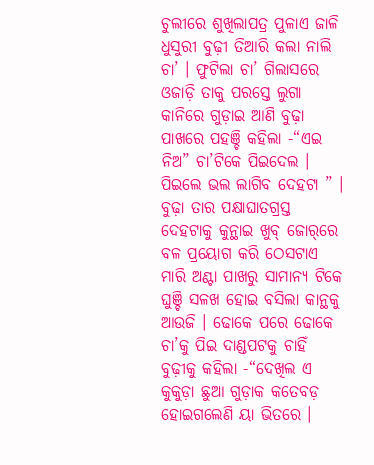ଚୁଲୀରେ ଶୁଖିଲାପତ୍ର ପୁଳାଏ ଜାଳି ଧୁସୁରୀ ବୁଢ଼ୀ ତିଆରି କଲା ନାଲି ଚା’ । ଫୁଟିଲା ଚା’ ଗିଲାସରେ ଓଜାଡ଼ି ତାକୁ ପରସ୍ତେ ଲୁଗା କାନିରେ ଗୁଡ଼ାଇ ଆଣି ବୁଢ଼ା ପାଖରେ ପହଞ୍ଚି କହିଲା -“ଏଇ ନିଅ” ଚା’ଟିକେ ପିଇଦେଲ । ପିଇଲେ ଭଲ ଲାଗିବ ଦେହଟା ” । ବୁଢ଼ା ତାର ପକ୍ଷାଘାତଗ୍ରସ୍ତ ଦେହଟାକୁ କୁନ୍ଥାଇ ଖୁବ୍ ଜୋର୍‌ରେ ବଳ ପ୍ରୟୋଗ କରି ଠେସଟାଏ ମାରି ଅଣ୍ଟା ପାଖରୁ ସାମାନ୍ୟ ଟିକେ ଘୁଞ୍ଚି ସଳଖ ହୋଇ ବସିଲା କାନ୍ଥକୁ ଆଉଜି । ଢୋକେ ପରେ ଢୋକେ ଚା’କୁ ପିଇ ଦାଣ୍ଡପଟକୁ ଚାହିଁ ବୁଢ଼ୀକୁ କହିଲା -“ଦେଖିଲ ଏ କୁକୁଡ଼ା ଛୁଆ ଗୁଡ଼ାକ କତେବଡ଼ ହୋଇଗଲେଣି ୟା ଭିତରେ ।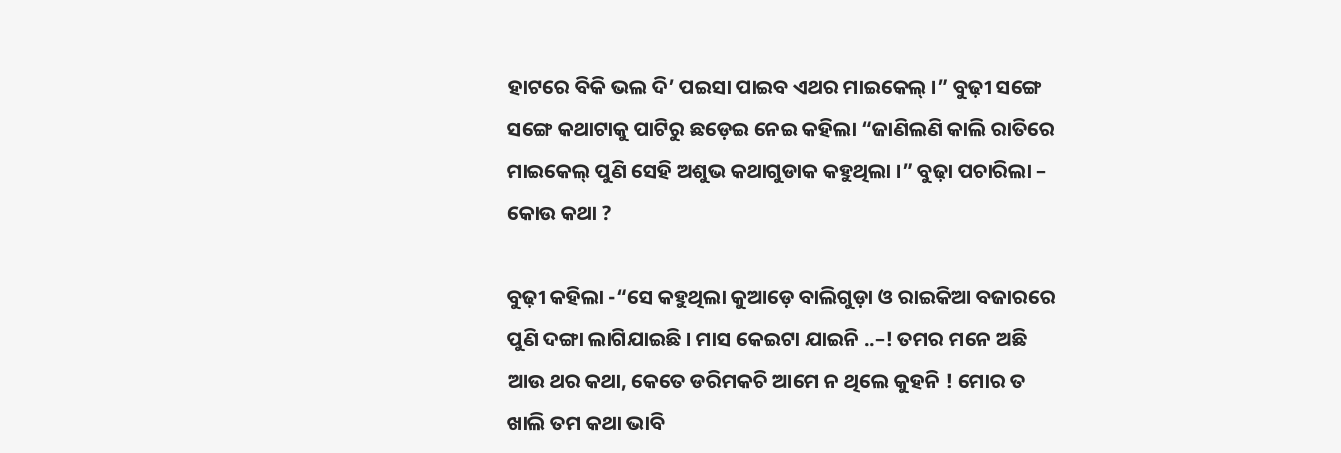ହାଟରେ ବିକି ଭଲ ଦି’ ପଇସା ପାଇବ ଏଥର ମାଇକେଲ୍ ।” ବୁଢ଼ୀ ସଙ୍ଗେ ସଙ୍ଗେ କଥାଟାକୁ ପାଟିରୁ ଛଡ଼େଇ ନେଇ କହିଲା “ଜାଣିଲଣି କାଲି ରାତିରେ ମାଇକେଲ୍ ପୁଣି ସେହି ଅଶୁଭ କଥାଗୁଡାକ କହୁଥିଲା ।” ବୁଢ଼ା ପଚାରିଲା – କୋଉ କଥା ?

ବୁଢ଼ୀ କହିଲା -“ସେ କହୁଥିଲା କୁଆଡ଼େ ବାଲିଗୁଡ଼ା ଓ ରାଇକିଆ ବଜାରରେ ପୁଣି ଦଙ୍ଗା ଲାଗିଯାଇଛି । ମାସ କେଇଟା ଯାଇନି ..–! ତମର ମନେ ଅଛି ଆଉ ଥର କଥା, କେତେ ଡରିମକଚି ଆମେ ନ ଥିଲେ କୁହନି ! ମୋର ତ ଖାଲି ତମ କଥା ଭାବି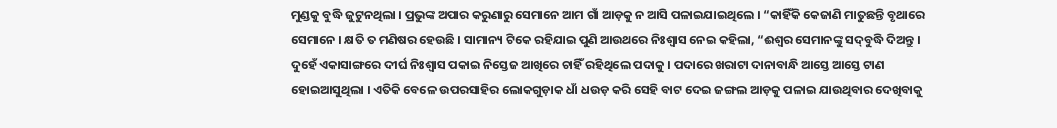ମୁଣ୍ଡକୁ ବୁଦ୍ଧି ଜୁଟୁନଥିଲା । ପ୍ରଭୁଙ୍କ ଅପାର କରୁଣାରୁ ସେମାନେ ଆମ ଗାଁ ଆଡ଼କୁ ନ ଆସି ପଳାଇଯାଇଥିଲେ । “କାହିଁକି କେଜାଣି ମାତୁଛନ୍ତି ବୃଥାରେ ସେମାନେ । କ୍ଷତି ତ ମଣିଷର ହେଉଛି । ସାମାନ୍ୟ ଟିକେ ରହିଯାଇ ପୁଣି ଆଉଥରେ ନିଃଶ୍ୱାସ ନେଇ କହିଲା, “ଈଶ୍ୱର ସେମାନଙ୍କୁ ସଦ୍‌ବୁଦ୍ଧି ଦିଅନ୍ତୁ । ଦୁହେଁ ଏକାସାଙ୍ଗରେ ଦୀର୍ଘ ନିଃଶ୍ୱାସ ପକାଇ ନିସ୍ତେଜ ଆଖିରେ ଚାହିଁ ରହିଥିଲେ ପଦାକୁ । ପଦାରେ ଖରାଟା ଦାନାବାନ୍ଧି ଆସ୍ତେ ଆସ୍ତେ ଟାଣ ହୋଇଆସୁଥିଲା । ଏତିକି ବେଳେ ଉପରସାହିର ଲୋକଗୁଡ଼ାକ ଧାଁ ଧଉଡ଼ କରି ସେହି ବାଟ ଦେଇ ଜଙ୍ଗଲ ଆଡ଼କୁ ପଳାଇ ଯାଉଥିବାର ଦେଖିବାକୁ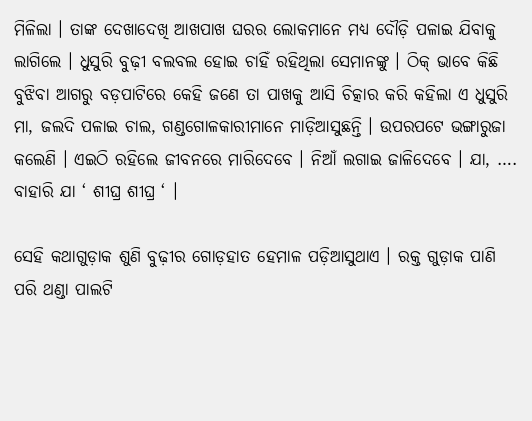ମିଳିଲା । ତାଙ୍କ ଦେଖାଦେଖି ଆଖପାଖ ଘରର ଲୋକମାନେ ମଧ୍ୟ ଦୌଡ଼ି ପଳାଇ ଯିବାକୁ ଲାଗିଲେ । ଧୁସୁରି ବୁଢ଼ୀ ବଲବଲ ହୋଇ ଚାହିଁ ରହିଥିଲା ସେମାନଙ୍କୁ । ଠିକ୍ ଭାବେ କିଛି ବୁଝିବା ଆଗରୁ ବଡ଼ପାଟିରେ କେହି ଜଣେ ତା ପାଖକୁ ଆସି ଚିତ୍କାର କରି କହିଲା ଏ ଧୁସୁରି ମା, ଜଲଦି ପଳାଇ ଚାଲ, ଗଣ୍ଡଗୋଳକାରୀମାନେ ମାଡ଼ିଆସୁଛନ୍ତି । ଉପରପଟେ ଭଙ୍ଗାରୁଜା କଲେଣି । ଏଇଠି ରହିଲେ ଜୀବନରେ ମାରିଦେବେ । ନିଆଁ ଲଗାଇ ଜାଳିଦେବେ । ଯା, …. ବାହାରି ଯା ‘ ଶୀଘ୍ର ଶୀଘ୍ର ‘ ।

ସେହି କଥାଗୁଡ଼ାକ ଶୁଣି ବୁଢ଼ୀର ଗୋଡ଼ହାତ ହେମାଳ ପଡ଼ିଆସୁଥାଏ । ରକ୍ତ ଗୁଡ଼ାକ ପାଣି ପରି ଥଣ୍ଡା ପାଲଟି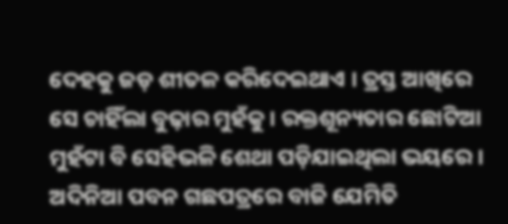ଦେହକୁ ଜଡ଼ ଶୀତଳ କରିଦେଇଥାଏ । ତ୍ରସ୍ତ ଆଖିରେ ସେ ଚାହିଁଲା ବୁଢ଼ାର ମୁହଁକୁ । ରକ୍ତଶୂନ୍ୟତାର ଛୋଟିଆ ମୁହଁଟା ବି ସେହିଭଳି ଶେଥା ପଡ଼ିଯାଇଥିଲା ଭୟରେ । ଅଦିନିଆ ପବନ ଗଛପତ୍ରରେ ବାଜି ଯେମିତି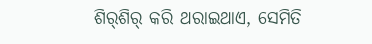ଶିର୍‌ଶିର୍ କରି ଥରାଇଥାଏ, ସେମିତି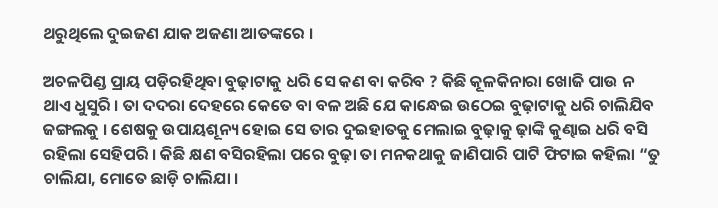ଥରୁଥିଲେ ଦୁଇଜଣ ଯାକ ଅଜଣା ଆତଙ୍କରେ ।

ଅଚଳପିଣ୍ଡ ପ୍ରାୟ ପଡ଼ିରହିଥିବା ବୁଢ଼ାଟାକୁ ଧରି ସେ କଣ ବା କରିବ ? କିଛି କୂଳକିନାରା ଖୋଜି ପାଉ ନ ଥାଏ ଧୁସୁରି । ତା ଦଦରା ଦେହରେ କେତେ ବା ବଳ ଅଛି ଯେ କାନ୍ଧେଇ ଉଠେଇ ବୁଢ଼ାଟାକୁ ଧରି ଚାଲିଯିବ ଜଙ୍ଗଲକୁ । ଶେଷକୁ ଉପାୟଶୂନ୍ୟ ହୋଇ ସେ ତାର ଦୁଇହାତକୁ ମେଲାଇ ବୁଢ଼ାକୁ ଢ଼ାଙ୍କି କୁଣ୍ଢାଇ ଧରି ବସି ରହିଲା ସେହିପରି । କିଛି କ୍ଷଣ ବସିରହିଲା ପରେ ବୁଢ଼ା ତା ମନକଥାକୁ ଜାଣିପାରି ପାଟି ଫିଟାଇ କହିଲା “ତୁ ଚାଲିଯା, ମୋତେ ଛାଡ଼ି ଚାଲିଯା ।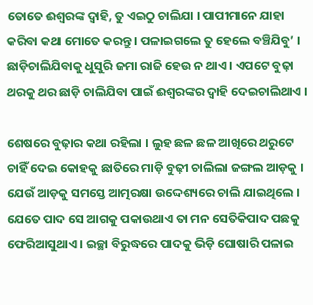ତୋତେ ଈଶ୍ୱରଙ୍କ ଦ୍ୱାହି, ତୁ ଏଇଠୁ ଚାଲିଯା । ପାପୀମାନେ ଯାହା କରିବା କଥା ମୋତେ କରନ୍ତୁ । ପଳାଇଗଲେ ତୁ ହେଲେ ବଞ୍ଚିଯିବୁ’ । ଛାଡ଼ିଚାଲିଯିବାକୁ ଧୁସୁରି ଜମା ରାଜି ହେଉ ନ ଥାଏ । ଏପଟେ ବୁଢ଼ା ଥରକୁ ଥର ଛାଡ଼ି ଚାଲିଯିବା ପାଇଁ ଈଶ୍ୱରଙ୍କର ଦ୍ୱାହି ଦେଇଚାଲିଥାଏ ।

ଶେଷରେ ବୁଢ଼ାର କଥା ରହିଲା । ଲୁହ ଛଳ ଛଳ ଆଖିରେ ଥରୁଟେ ଚାହିଁ ଦେଇ କୋହକୁ ଛାତିରେ ମାଡ଼ି ବୁଢ଼ୀ ଚାଲିଲା ଜଙ୍ଗଲ ଆଡ଼କୁ । ଯେଉଁ ଆଡ଼କୁ ସମସ୍ତେ ଆତ୍ମରକ୍ଷା ଉଦ୍ଦେଶ୍ୟରେ ଚାଲି ଯାଇଥିଲେ । ଯେତେ ପାଦ ସେ ଆଗକୁ ପକାଉଥାଏ ତା ମନ ସେତିକିପାଦ ପଛକୁ ଫେରିଆସୁଥାଏ । ଇଚ୍ଛା ବିରୁଦ୍ଧରେ ପାଦକୁ ଭିଡ଼ି ଘୋଷାରି ପଳାଇ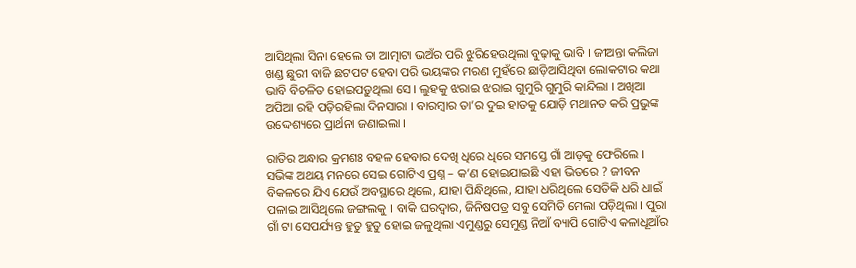ଆସିଥିଲା ସିନା ହେଲେ ତା ଆତ୍ମାଟା ଭଅଁର ପରି ଝୁରିହେଉଥିଲା ବୁଢ଼ାକୁ ଭାବି । ଜୀଅନ୍ତା କଲିଜା ଖଣ୍ଡ ଛୁରୀ ବାଜି ଛଟପଟ ହେବା ପରି ଭୟଙ୍କର ମରଣ ମୁହଁରେ ଛାଡ଼ିଆସିଥିବା ଲୋକଟାର କଥା ଭାବି ବିଚଳିତ ହୋଇପଡ଼ୁଥିଲା ସେ । ଲୁହକୁ ଝରାଇ ଝରାଇ ଗୁମୁରି ଗୁମୁରି କାନ୍ଦିଲା । ଅଖିଆ ଅପିଆ ରହି ପଡ଼ିରହିଲା ଦିନସାରା । ବାରମ୍ୱାର ତା’ର ଦୁଇ ହାତକୁ ଯୋଡ଼ି ମଥାନତ କରି ପ୍ରଭୁଙ୍କ ଉଦ୍ଦେଶ୍ୟରେ ପ୍ରାର୍ଥନା ଜଣାଇଲା ।

ରାତିର ଅନ୍ଧାର କ୍ରମଶଃ ବହଳ ହେବାର ଦେଖି ଧିରେ ଧିରେ ସମସ୍ତେ ଗାଁ ଆଡ଼କୁ ଫେରିଲେ । ସଭିଙ୍କ ଅଥୟ ମନରେ ସେଇ ଗୋଟିଏ ପ୍ରଶ୍ନ – କ’ଣ ହୋଇଯାଇଛି ଏହା ଭିତରେ ? ଜୀବନ ବିକଳରେ ଯିଏ ଯେଉଁ ଅବସ୍ଥାରେ ଥିଲେ, ଯାହା ପିନ୍ଧିଥିଲେ, ଯାହା ଧରିଥିଲେ ସେତିକି ଧରି ଧାଇଁ ପଳାଇ ଆସିଥିଲେ ଜଙ୍ଗଲକୁ । ବାକି ଘରଦ୍ୱାର, ଜିନିଷପତ୍ର ସବୁ ସେମିତି ମେଲା ପଡ଼ିଥିଲା । ପୁରା ଗାଁ ଟା ସେପର୍ଯ୍ୟନ୍ତ ହୁତୁ ହୁତୁ ହୋଇ ଜଳୁଥିଲା ଏମୁଣ୍ଡରୁ ସେମୁଣ୍ଡ ନିଆଁ ବ୍ୟାପି ଗୋଟିଏ କଳାଧୂଆଁର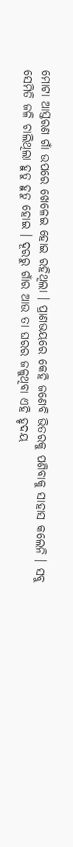ମୋଟା ଆସ୍ତରଣ ଗାଁ ଉପରେ ଖେଳେଇ ହୋଇ ରହିଥିଲା । ପ୍ରାଣଭୟରେ କେହି ଜଣେବି ଭିତରକୁ ପଶିବାକୁ ସାହାସ କଲେନି । ସବୁ ସେମିତି ଜଳି ଚାଲିଥିଲା ହୁତୁ ହୁତୁ ହୋଇ । ଦୂରରୁ ଗାଁର ଆଉ ତା ଘରର ଜଳୁଥିବା ଏହି ହୃଦୟ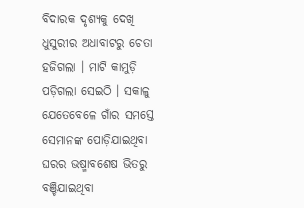ବିଦାରକ ଦୃଶ୍ୟକୁ ଦେଖି ଧୁସୁରୀର ଅଧାବାଟରୁ ଚେତା ହଜିଗଲା । ମାଟି କାମୁଡ଼ି ପଡ଼ିଗଲା ସେଇଠି । ସକାଳୁ ଯେତେବେଳେ ଗାଁର ସମସ୍ତେ ସେମାନଙ୍କ ପୋଡ଼ିଯାଇଥିବା ଘରର ଭଷ୍ମାବଶେଷ ଭିତରୁ ବଞ୍ଚିଯାଇଥିବା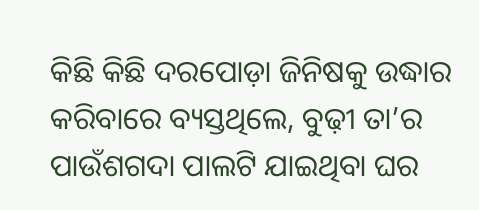କିଛି କିଛି ଦରପୋଡ଼ା ଜିନିଷକୁ ଉଦ୍ଧାର କରିବାରେ ବ୍ୟସ୍ତଥିଲେ, ବୁଢ଼ୀ ତା’ର ପାଉଁଶଗଦା ପାଲଟି ଯାଇଥିବା ଘର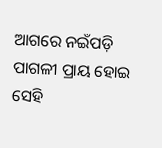ଆଗରେ ନଇଁପଡ଼ି ପାଗଳୀ ପ୍ରାୟ ହୋଇ ସେହି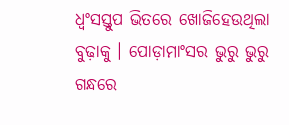ଧ୍ୱଂସସ୍ତୁପ ଭିତରେ ଖୋଜିହେଉଥିଲା ବୁଢ଼ାକୁ । ପୋଡ଼ାମାଂସର ଭୁରୁ ଭୁରୁ ଗନ୍ଧରେ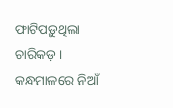ଫାଟିପଡ଼ୁଥିଲା ଚାରିକଡ଼ । କନ୍ଧମାଳରେ ନିଆଁ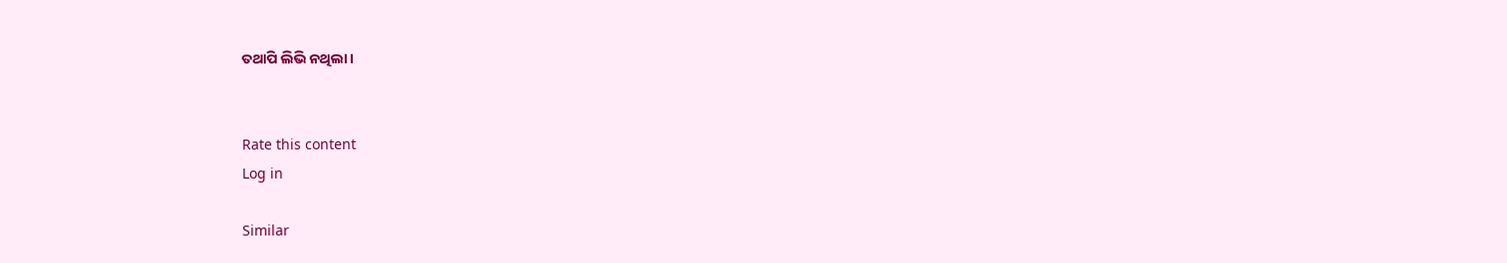ତଥାପି ଲିଭି ନଥିଲା ।


Rate this content
Log in

Similar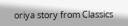oriya story from Classics